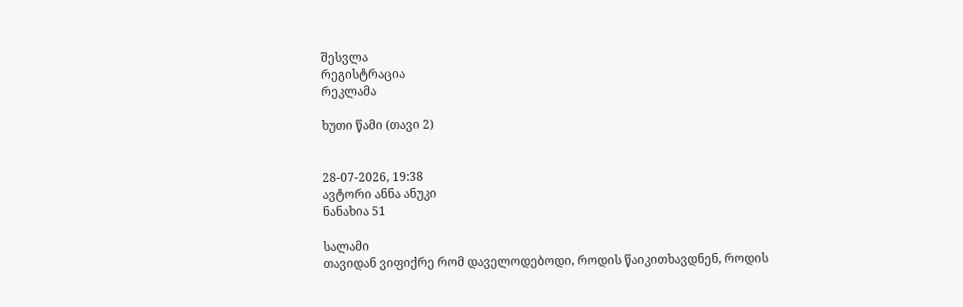შესვლა
რეგისტრაცია
რეკლამა

ხუთი წამი (თავი 2)


28-07-2026, 19:38
ავტორი ანნა ანუკი
ნანახია 51

სალამი
თავიდან ვიფიქრე რომ დაველოდებოდი, როდის წაიკითხავდნენ, როდის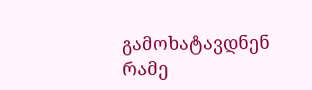გამოხატავდნენ რამე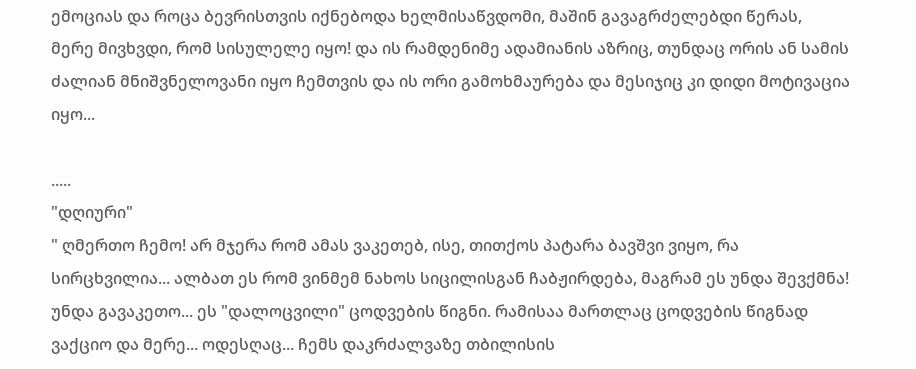ემოციას და როცა ბევრისთვის იქნებოდა ხელმისაწვდომი, მაშინ გავაგრძელებდი წერას,
მერე მივხვდი, რომ სისულელე იყო! და ის რამდენიმე ადამიანის აზრიც, თუნდაც ორის ან სამის ძალიან მნიშვნელოვანი იყო ჩემთვის და ის ორი გამოხმაურება და მესიჯიც კი დიდი მოტივაცია იყო...

.....
"დღიური"
" ღმერთო ჩემო! არ მჯერა რომ ამას ვაკეთებ, ისე, თითქოს პატარა ბავშვი ვიყო, რა სირცხვილია... ალბათ ეს რომ ვინმემ ნახოს სიცილისგან ჩაბჟირდება, მაგრამ ეს უნდა შევქმნა! უნდა გავაკეთო... ეს "დალოცვილი" ცოდვების წიგნი. რამისაა მართლაც ცოდვების წიგნად ვაქციო და მერე... ოდესღაც... ჩემს დაკრძალვაზე თბილისის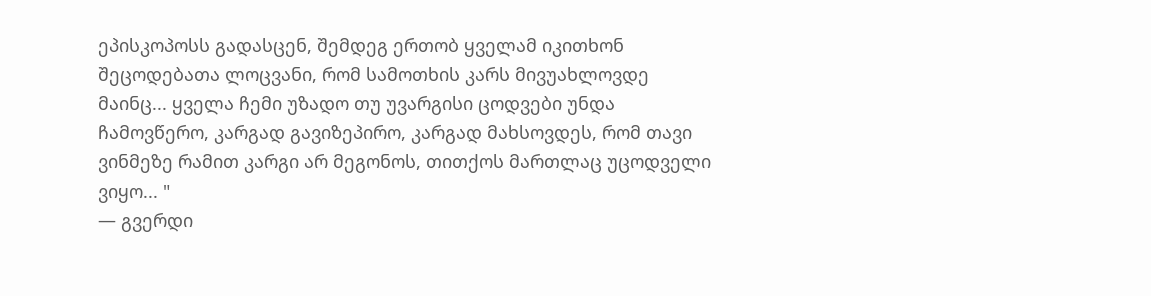ეპისკოპოსს გადასცენ, შემდეგ ერთობ ყველამ იკითხონ შეცოდებათა ლოცვანი, რომ სამოთხის კარს მივუახლოვდე მაინც... ყველა ჩემი უზადო თუ უვარგისი ცოდვები უნდა ჩამოვწერო, კარგად გავიზეპირო, კარგად მახსოვდეს, რომ თავი ვინმეზე რამით კარგი არ მეგონოს, თითქოს მართლაც უცოდველი ვიყო... "
— გვერდი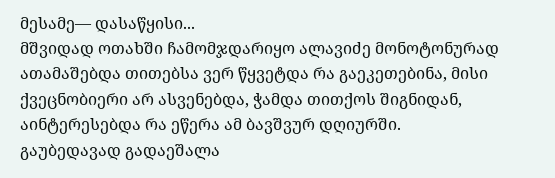მესამე— დასაწყისი...
მშვიდად ოთახში ჩამომჯდარიყო ალავიძე მონოტონურად ათამაშებდა თითებსა ვერ წყვეტდა რა გაეკეთებინა, მისი
ქვეცნობიერი არ ასვენებდა, ჭამდა თითქოს შიგნიდან, აინტერესებდა რა ეწერა ამ ბავშვურ დღიურში.
გაუბედავად გადაეშალა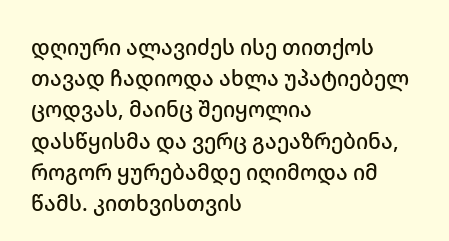დღიური ალავიძეს ისე თითქოს თავად ჩადიოდა ახლა უპატიებელ ცოდვას, მაინც შეიყოლია დასწყისმა და ვერც გაეაზრებინა, როგორ ყურებამდე იღიმოდა იმ წამს. კითხვისთვის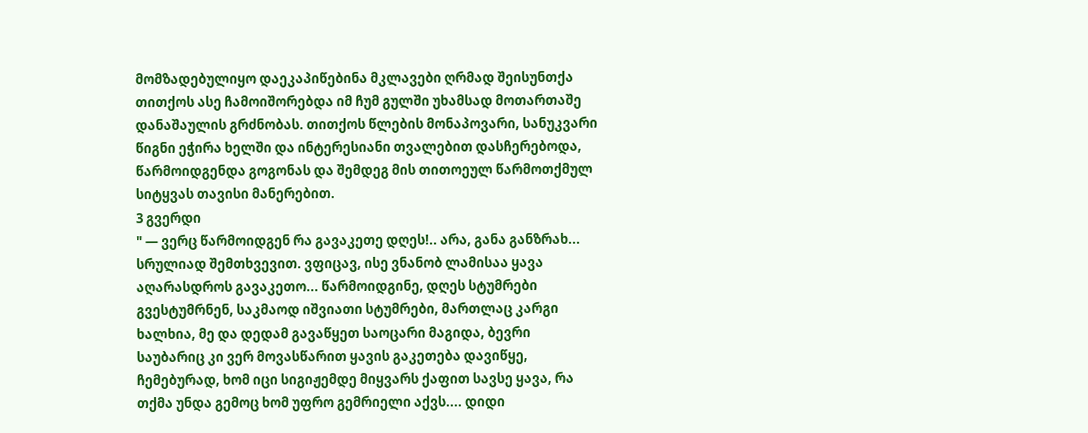მომზადებულიყო დაეკაპიწებინა მკლავები ღრმად შეისუნთქა თითქოს ასე ჩამოიშორებდა იმ ჩუმ გულში უხამსად მოთართაშე დანაშაულის გრძნობას. თითქოს წლების მონაპოვარი, სანუკვარი წიგნი ეჭირა ხელში და ინტერესიანი თვალებით დასჩერებოდა, წარმოიდგენდა გოგონას და შემდეგ მის თითოეულ წარმოთქმულ სიტყვას თავისი მანერებით.
3 გვერდი
" — ვერც წარმოიდგენ რა გავაკეთე დღეს!.. არა, განა განზრახ... სრულიად შემთხვევით. ვფიცავ, ისე ვნანობ ლამისაა ყავა აღარასდროს გავაკეთო... წარმოიდგინე, დღეს სტუმრები გვესტუმრნენ, საკმაოდ იშვიათი სტუმრები, მართლაც კარგი ხალხია, მე და დედამ გავაწყეთ საოცარი მაგიდა, ბევრი საუბარიც კი ვერ მოვასწარით ყავის გაკეთება დავიწყე, ჩემებურად, ხომ იცი სიგიჟემდე მიყვარს ქაფით სავსე ყავა, რა თქმა უნდა გემოც ხომ უფრო გემრიელი აქვს.... დიდი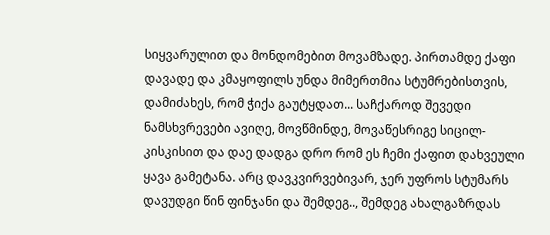სიყვარულით და მონდომებით მოვამზადე. პირთამდე ქაფი დავადე და კმაყოფილს უნდა მიმერთმია სტუმრებისთვის, დამიძახეს, რომ ჭიქა გაუტყდათ... საჩქაროდ შევედი ნამსხვრევები ავიღე, მოვწმინდე, მოვაწესრიგე სიცილ-კისკისით და დაე დადგა დრო რომ ეს ჩემი ქაფით დახვეული ყავა გამეტანა. არც დავკვირვებივარ, ჯერ უფროს სტუმარს დავუდგი წინ ფინჯანი და შემდეგ.., შემდეგ ახალგაზრდას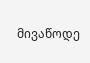მივაწოდე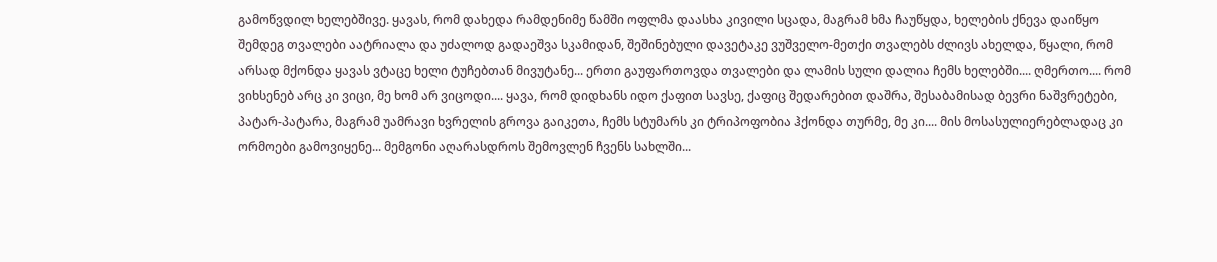გამოწვდილ ხელებშივე. ყავას, რომ დახედა რამდენიმე წამში ოფლმა დაასხა კივილი სცადა, მაგრამ ხმა ჩაუწყდა, ხელების ქნევა დაიწყო შემდეგ თვალები აატრიალა და უძალოდ გადაეშვა სკამიდან, შეშინებული დავეტაკე ვუშველო-მეთქი თვალებს ძლივს ახელდა, წყალი, რომ არსად მქონდა ყავას ვტაცე ხელი ტუჩებთან მივუტანე... ერთი გაუფართოვდა თვალები და ლამის სული დალია ჩემს ხელებში.... ღმერთო.... რომ ვიხსენებ არც კი ვიცი, მე ხომ არ ვიცოდი.... ყავა, რომ დიდხანს იდო ქაფით სავსე, ქაფიც შედარებით დაშრა, შესაბამისად ბევრი ნაშვრეტები, პატარ-პატარა, მაგრამ უამრავი ხვრელის გროვა გაიკეთა, ჩემს სტუმარს კი ტრიპოფობია ჰქონდა თურმე, მე კი.... მის მოსასულიერებლადაც კი ორმოები გამოვიყენე... მემგონი აღარასდროს შემოვლენ ჩვენს სახლში...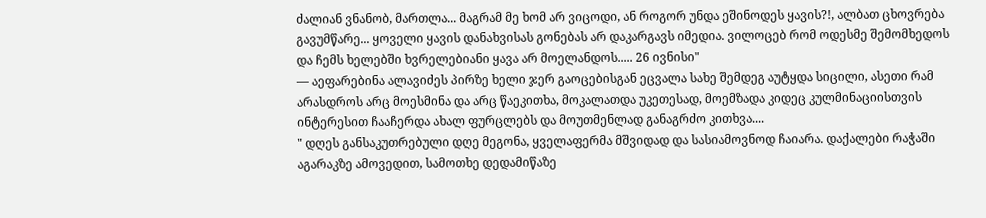ძალიან ვნანობ, მართლა... მაგრამ მე ხომ არ ვიცოდი, ან როგორ უნდა ეშინოდეს ყავის?!, ალბათ ცხოვრება გავუმწარე... ყოველი ყავის დანახვისას გონებას არ დაკარგავს იმედია. ვილოცებ რომ ოდესმე შემომხედოს და ჩემს ხელებში ხვრელებიანი ყავა არ მოელანდოს..... 26 ივნისი"
— აეფარებინა ალავიძეს პირზე ხელი ჯერ გაოცებისგან ეცვალა სახე შემდეგ აუტყდა სიცილი, ასეთი რამ არასდროს არც მოესმინა და არც წაეკითხა, მოკალათდა უკეთესად, მოემზადა კიდეც კულმინაციისთვის ინტერესით ჩააჩერდა ახალ ფურცლებს და მოუთმენლად განაგრძო კითხვა....
" დღეს განსაკუთრებული დღე მეგონა, ყველაფერმა მშვიდად და სასიამოვნოდ ჩაიარა. დაქალები რაჭაში აგარაკზე ამოვედით, სამოთხე დედამიწაზე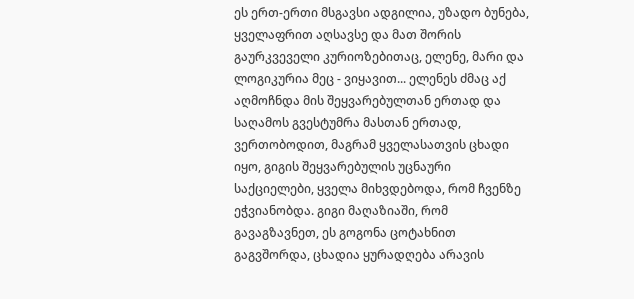ეს ერთ-ერთი მსგავსი ადგილია, უზადო ბუნება, ყველაფრით აღსავსე და მათ შორის გაურკვეველი კურიოზებითაც, ელენე, მარი და ლოგიკურია მეც - ვიყავით... ელენეს ძმაც აქ აღმოჩნდა მის შეყვარებულთან ერთად და საღამოს გვესტუმრა მასთან ერთად, ვერთობოდით, მაგრამ ყველასათვის ცხადი იყო, გიგის შეყვარებულის უცნაური საქციელები, ყველა მიხვდებოდა, რომ ჩვენზე ეჭვიანობდა. გიგი მაღაზიაში, რომ გავაგზავნეთ, ეს გოგონა ცოტახნით გაგვშორდა, ცხადია ყურადღება არავის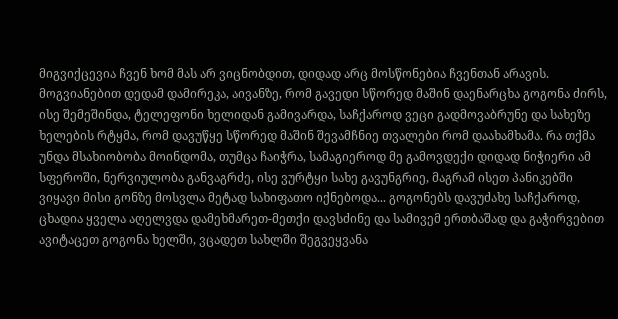მიგვიქცევია ჩვენ ხომ მას არ ვიცნობდით, დიდად არც მოსწონებია ჩვენთან არავის. მოგვიანებით დედამ დამირეკა, აივანზე, რომ გავედი სწორედ მაშინ დაენარცხა გოგონა ძირს, ისე შემეშინდა, ტელეფონი ხელიდან გამივარდა, საჩქაროდ ვეცი გადმოვაბრუნე და სახეზე ხელების რტყმა, რომ დავუწყე სწორედ მაშინ შევამჩნიე თვალები რომ დაახამხამა. რა თქმა უნდა მსახიობობა მოინდომა, თუმცა ჩაიჭრა, სამაგიეროდ მე გამოვდექი დიდად ნიჭიერი ამ სფეროში, ნერვიულობა განვაგრძე, ისე ვურტყი სახე გავუნგრიე, მაგრამ ისეთ პანიკებში ვიყავი მისი გონზე მოსვლა მეტად სახიფათო იქნებოდა... გოგონებს დავუძახე საჩქაროდ, ცხადია ყველა აღელვდა დამეხმარეთ-მეთქი დავსძინე და სამივემ ერთბაშად და გაჭირვებით ავიტაცეთ გოგონა ხელში, ვცადეთ სახლში შეგვეყვანა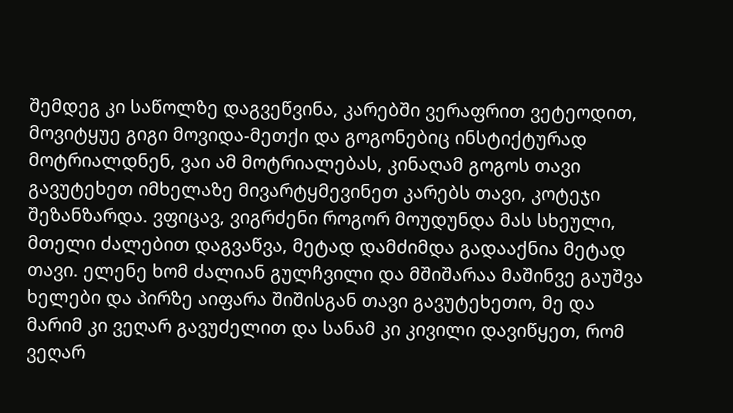შემდეგ კი საწოლზე დაგვეწვინა, კარებში ვერაფრით ვეტეოდით, მოვიტყუე გიგი მოვიდა-მეთქი და გოგონებიც ინსტიქტურად მოტრიალდნენ, ვაი ამ მოტრიალებას, კინაღამ გოგოს თავი გავუტეხეთ იმხელაზე მივარტყმევინეთ კარებს თავი, კოტეჯი შეზანზარდა. ვფიცავ, ვიგრძენი როგორ მოუდუნდა მას სხეული, მთელი ძალებით დაგვაწვა, მეტად დამძიმდა გადააქნია მეტად თავი. ელენე ხომ ძალიან გულჩვილი და მშიშარაა მაშინვე გაუშვა ხელები და პირზე აიფარა შიშისგან თავი გავუტეხეთო, მე და მარიმ კი ვეღარ გავუძელით და სანამ კი კივილი დავიწყეთ, რომ ვეღარ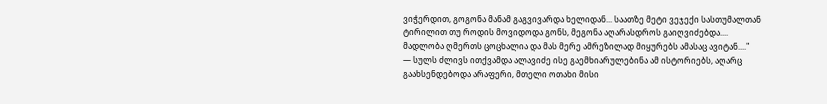ვიჭერდით, გოგონა მანამ გაგვივარდა ხელიდან... საათზე მეტი ვეჯექი სასთუმალთან ტირილით თუ როდის მოვიდოდა გონს, მეგონა აღარასდროს გაიღვიძებდა.... მადლობა ღმერთს ცოცხალია და მას მერე ამრეზილად მიყურებს ამასაც ავიტან...."
— სულს ძლივს ითქვამდა ალავიძე ისე გაემხიარულებინა ამ ისტორიებს, აღარც გაახსენდებოდა არაფერი, მთელი ოთახი მისი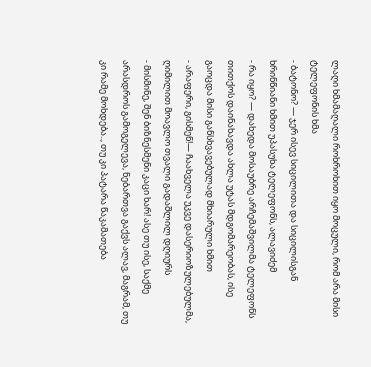ლაღი ხმამაღალი როხროხით იყო მოცული, რომ არა მისი ტელეფონის ხმა
- ბატონო? — ჯერ ისევ სიცილითა და სიცილისგან ხრინწიანი ხმით უპასუხა ტელეფონს, ალავიძემ
- რა იყო? — დახედა მოსაუბრე არჩემაშვილმა ტელეფონს თითქოს დაინახავდა ახლა უტას მდგომარეობას, ისე გაოცდა მისი განსხვავებულად მხიარული ხმით
- არაფერი, გისმენ!— ჩაახველა უკვე დასერიოზულებულმა, ღიმილით მოავლო თვალი გადაშლილ დღიურს
- მისმინე, შენ ბიზნესმენი კაცი ხარ! ასე თუ ისე, საქმე არასდროს გამოგელევა, ნებართვა გაქვს ალავ, მაგრამ, თუ კი რამე მოხდება.., თუ კი პატარა წაკამათება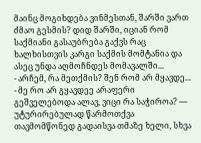მაინც მოგიხდება ვინმესთან, შარში ვართ ძმაო გესმის? დიდ შარში, იციან რომ საქმიანი გასაუბრება გაქვს რაც ხალხისთვის კარგი საქმის მომტანია და ასეც უნდა აღმოჩნდეს მომავალში...
- არჩემ, რა მეთქმის? შენ რომ არ მყავდე...
- მე რო არ გყავდეე არაფერი გეშველებოდა ალავ, ვიცი რა საჭიროა? — უტურირებულად წარმოთქვა თავმომწონედ გადაისვა თმაზე ხელი, სხვა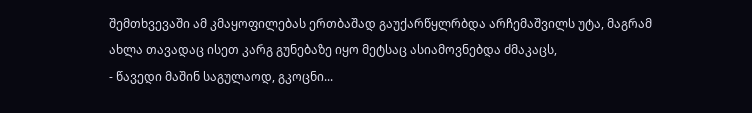შემთხვევაში ამ კმაყოფილებას ერთბაშად გაუქარწყლრბდა არჩემაშვილს უტა, მაგრამ ახლა თავადაც ისეთ კარგ გუნებაზე იყო მეტსაც ასიამოვნებდა ძმაკაცს,
- წავედი მაშინ საგულაოდ, გკოცნი...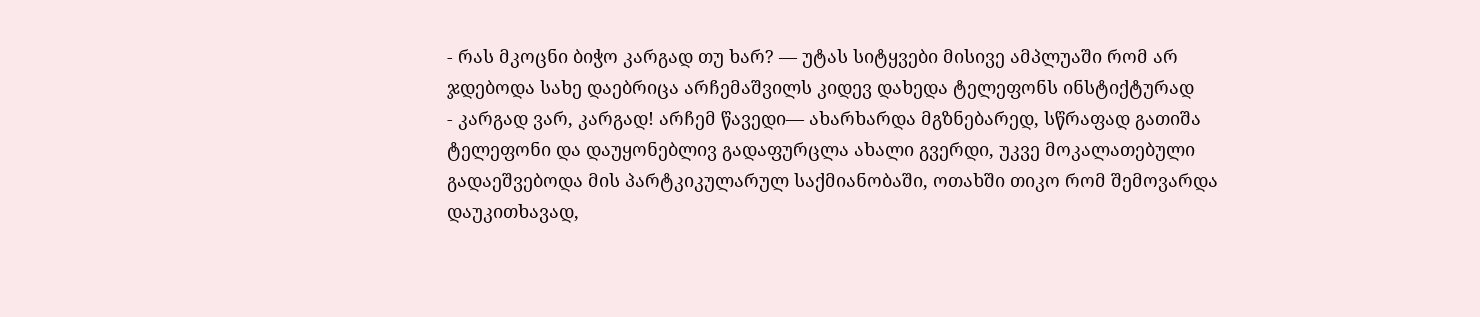- რას მკოცნი ბიჭო კარგად თუ ხარ? — უტას სიტყვები მისივე ამპლუაში რომ არ ჯდებოდა სახე დაებრიცა არჩემაშვილს კიდევ დახედა ტელეფონს ინსტიქტურად
- კარგად ვარ, კარგად! არჩემ წავედი— ახარხარდა მგზნებარედ, სწრაფად გათიშა ტელეფონი და დაუყონებლივ გადაფურცლა ახალი გვერდი, უკვე მოკალათებული გადაეშვებოდა მის პარტკიკულარულ საქმიანობაში, ოთახში თიკო რომ შემოვარდა დაუკითხავად,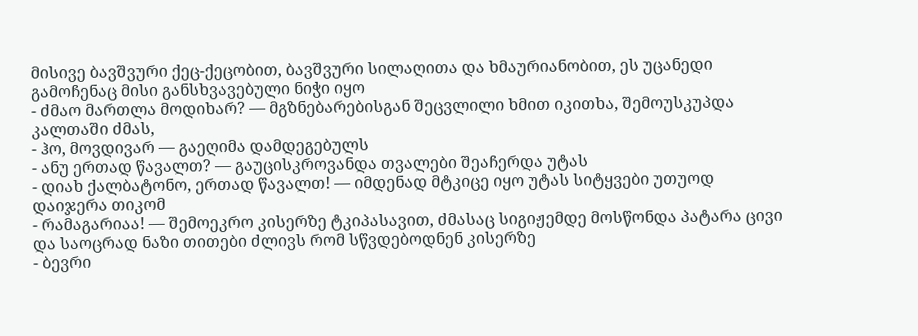მისივე ბავშვური ქეც-ქეცობით, ბავშვური სილაღითა და ხმაურიანობით, ეს უცანედი გამოჩენაც მისი განსხვავებული ნიჭი იყო
- ძმაო მართლა მოდიხარ? — მგზნებარებისგან შეცვლილი ხმით იკითხა, შემოუსკუპდა კალთაში ძმას,
- ჰო, მოვდივარ — გაეღიმა დამდეგებულს
- ანუ ერთად წავალთ? — გაუცისკროვანდა თვალები შეაჩერდა უტას
- დიახ ქალბატონო, ერთად წავალთ! — იმდენად მტკიცე იყო უტას სიტყვები უთუოდ დაიჯერა თიკომ
- რამაგარიაა! — შემოეკრო კისერზე ტკიპასავით, ძმასაც სიგიჟემდე მოსწონდა პატარა ცივი და საოცრად ნაზი თითები ძლივს რომ სწვდებოდნენ კისერზე
- ბევრი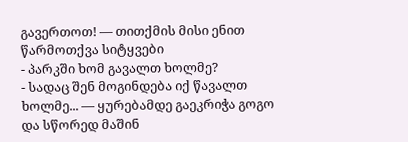გავერთოთ! — თითქმის მისი ენით წარმოთქვა სიტყვები
- პარკში ხომ გავალთ ხოლმე?
- სადაც შენ მოგინდება იქ წავალთ ხოლმე... — ყურებამდე გაეკრიჭა გოგო და სწორედ მაშინ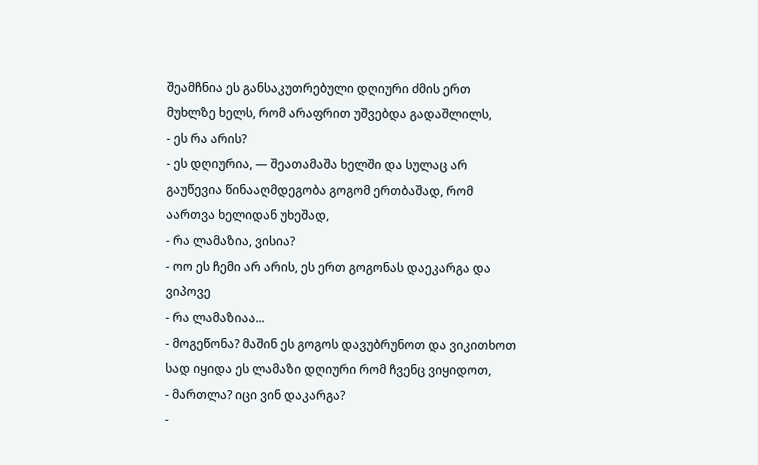შეამჩნია ეს განსაკუთრებული დღიური ძმის ერთ მუხლზე ხელს, რომ არაფრით უშვებდა გადაშლილს,
- ეს რა არის?
- ეს დღიურია, — შეათამაშა ხელში და სულაც არ გაუწევია წინააღმდეგობა გოგომ ერთბაშად, რომ აართვა ხელიდან უხეშად,
- რა ლამაზია, ვისია?
- ოო ეს ჩემი არ არის, ეს ერთ გოგონას დაეკარგა და ვიპოვე
- რა ლამაზიაა...
- მოგეწონა? მაშინ ეს გოგოს დავუბრუნოთ და ვიკითხოთ სად იყიდა ეს ლამაზი დღიური რომ ჩვენც ვიყიდოთ,
- მართლა? იცი ვინ დაკარგა?
-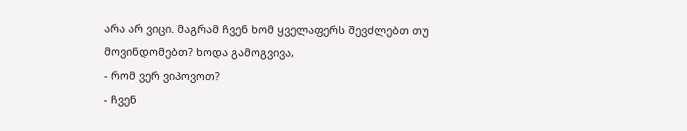არა არ ვიცი. მაგრამ ჩვენ ხომ ყველაფერს შევძლებთ თუ მოვინდომებთ? ხოდა გამოგვივა,
- რომ ვერ ვიპოვოთ?
- ჩვენ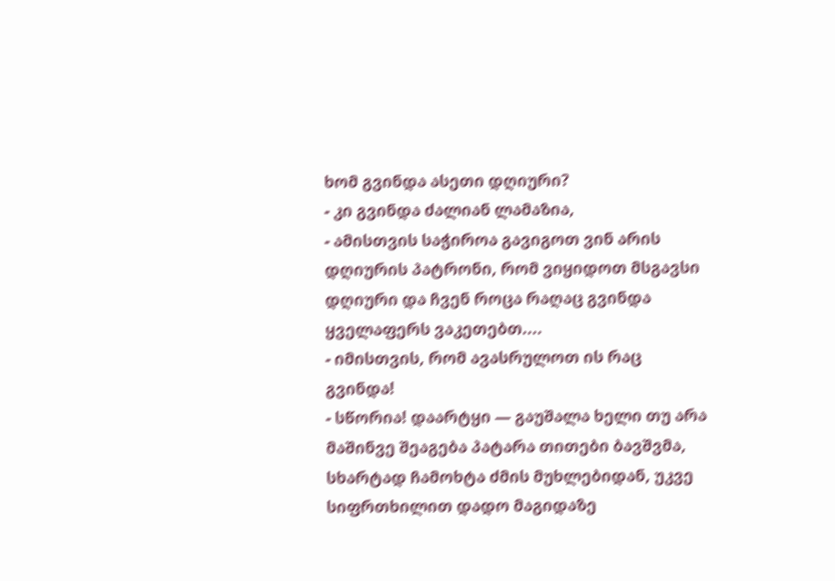ხომ გვინდა ასეთი დღიური?
- კი გვინდა ძალიან ლამაზია,
- ამისთვის საჭიროა გავიგოთ ვინ არის დღიურის პატრონი, რომ ვიყიდოთ მსგავსი დღიური და ჩვენ როცა რაღაც გვინდა ყველაფერს ვაკეთებთ....
- იმისთვის, რომ ავასრულოთ ის რაც გვინდა!
- სწორია! დაარტყი — გაუშალა ხელი თუ არა მაშინვე შეაგება პატარა თითები ბავშვმა, სხარტად ჩამოხტა ძმის მუხლებიდან, უკვე სიფრთხილით დადო მაგიდაზე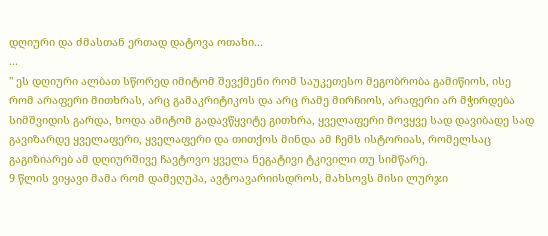დღიური და ძმასთან ერთად დატოვა ოთახი...
...
" ეს დღიური ალბათ სწორედ იმიტომ შევქმენი რომ საუკეთესო მეგობრობა გამიწიოს, ისე რომ არაფერი მითხრას, არც გამაკრიტიკოს და არც რამე მირჩიოს, არაფერი არ მჭირდება სიმშვიდის გარდა, ხოდა ამიტომ გადავწყვიტე გითხრა, ყველაფერი მოვყვე სად დავიბადე სად გავიზარდე ყველაფერი, ყველაფერი და თითქოს მინდა ამ ჩემს ისტორიას, რომელსაც გაგიზიარებ ამ დღიურშივე ჩავტოვო ყველა ნეგატივი ტკივილი თუ სიმწარე.
9 წლის ვიყავი მამა რომ დამეღუპა, ავტოავარიისდროს, მახსოვს მისი ლურჯი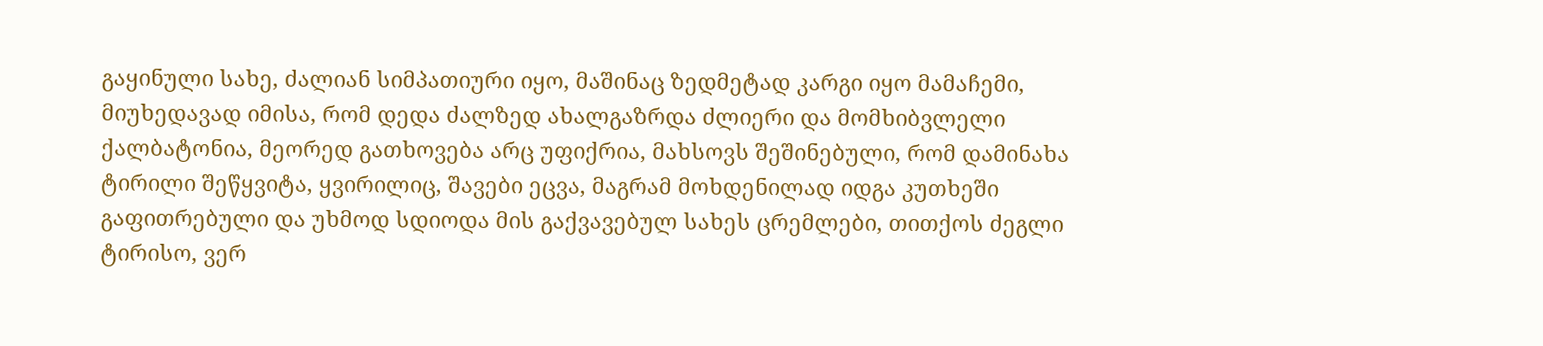გაყინული სახე, ძალიან სიმპათიური იყო, მაშინაც ზედმეტად კარგი იყო მამაჩემი, მიუხედავად იმისა, რომ დედა ძალზედ ახალგაზრდა ძლიერი და მომხიბვლელი ქალბატონია, მეორედ გათხოვება არც უფიქრია, მახსოვს შეშინებული, რომ დამინახა ტირილი შეწყვიტა, ყვირილიც, შავები ეცვა, მაგრამ მოხდენილად იდგა კუთხეში გაფითრებული და უხმოდ სდიოდა მის გაქვავებულ სახეს ცრემლები, თითქოს ძეგლი ტირისო, ვერ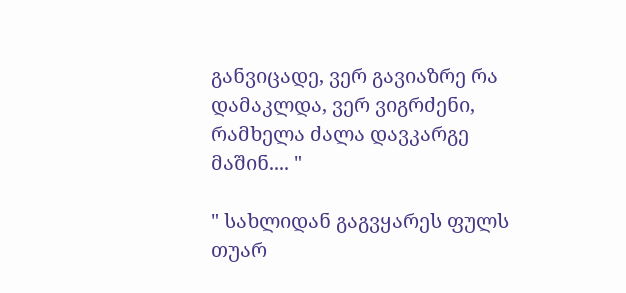განვიცადე, ვერ გავიაზრე რა დამაკლდა, ვერ ვიგრძენი, რამხელა ძალა დავკარგე მაშინ.... "

" სახლიდან გაგვყარეს ფულს თუარ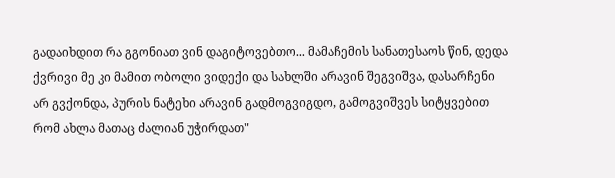გადაიხდით რა გგონიათ ვინ დაგიტოვებთო... მამაჩემის სანათესაოს წინ, დედა ქვრივი მე კი მამით ობოლი ვიდექი და სახლში არავინ შეგვიშვა, დასარჩენი არ გვქონდა, პურის ნატეხი არავინ გადმოგვიგდო, გამოგვიშვეს სიტყვებით რომ ახლა მათაც ძალიან უჭირდათ"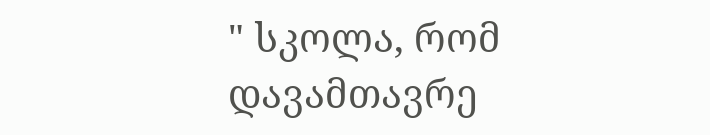" სკოლა, რომ დავამთავრე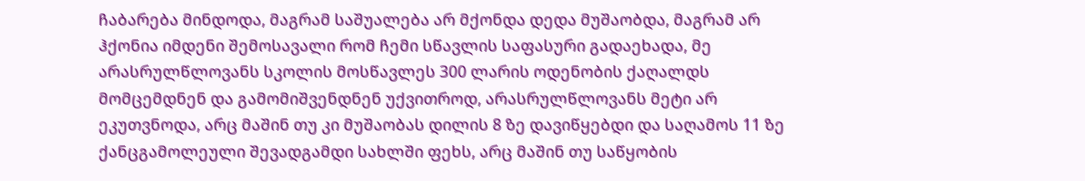ჩაბარება მინდოდა, მაგრამ საშუალება არ მქონდა დედა მუშაობდა, მაგრამ არ ჰქონია იმდენი შემოსავალი რომ ჩემი სწავლის საფასური გადაეხადა, მე არასრულწლოვანს სკოლის მოსწავლეს 300 ლარის ოდენობის ქაღალდს მომცემდნენ და გამომიშვენდნენ უქვითროდ, არასრულწლოვანს მეტი არ ეკუთვნოდა, არც მაშინ თუ კი მუშაობას დილის 8 ზე დავიწყებდი და საღამოს 11 ზე ქანცგამოლეული შევადგამდი სახლში ფეხს, არც მაშინ თუ საწყობის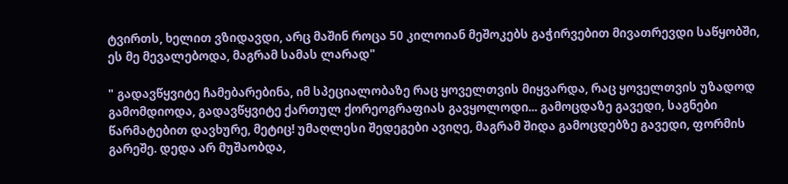ტვირთს, ხელით ვზიდავდი, არც მაშინ როცა 50 კილოიან მეშოკებს გაჭირვებით მივათრევდი საწყობში, ეს მე მევალებოდა, მაგრამ სამას ლარად"

" გადავწყვიტე ჩამებარებინა, იმ სპეციალობაზე რაც ყოველთვის მიყვარდა, რაც ყოველთვის უზადოდ გამომდიოდა, გადავწყვიტე ქართულ ქორეოგრაფიას გავყოლოდი... გამოცდაზე გავედი, საგნები წარმატებით დავხურე, მეტიც! უმაღლესი შედეგები ავიღე, მაგრამ შიდა გამოცდებზე გავედი, ფორმის გარეშე. დედა არ მუშაობდა,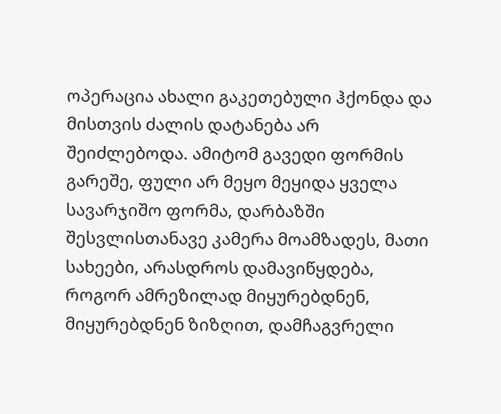ოპერაცია ახალი გაკეთებული ჰქონდა და მისთვის ძალის დატანება არ შეიძლებოდა. ამიტომ გავედი ფორმის გარეშე, ფული არ მეყო მეყიდა ყველა სავარჯიშო ფორმა, დარბაზში შესვლისთანავე კამერა მოამზადეს, მათი სახეები, არასდროს დამავიწყდება, როგორ ამრეზილად მიყურებდნენ, მიყურებდნენ ზიზღით, დამჩაგვრელი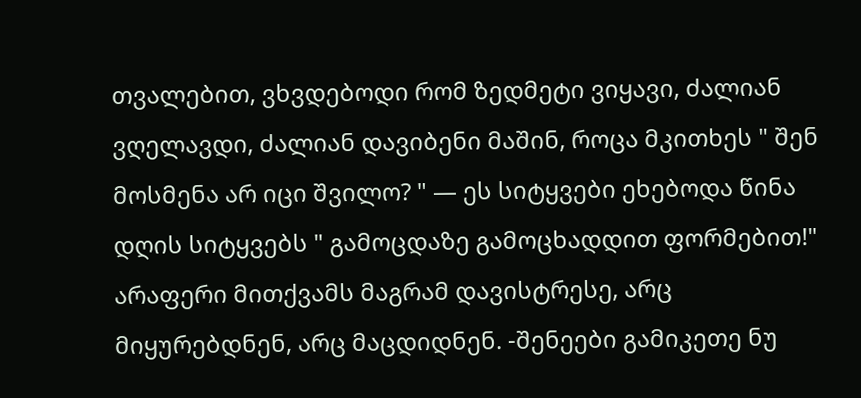თვალებით, ვხვდებოდი რომ ზედმეტი ვიყავი, ძალიან ვღელავდი, ძალიან დავიბენი მაშინ, როცა მკითხეს " შენ მოსმენა არ იცი შვილო? " — ეს სიტყვები ეხებოდა წინა დღის სიტყვებს " გამოცდაზე გამოცხადდით ფორმებით!" არაფერი მითქვამს მაგრამ დავისტრესე, არც მიყურებდნენ, არც მაცდიდნენ. -შენეები გამიკეთე ნუ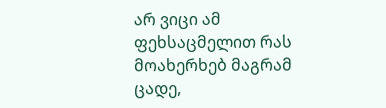არ ვიცი ამ ფეხსაცმელით რას მოახერხებ მაგრამ ცადე,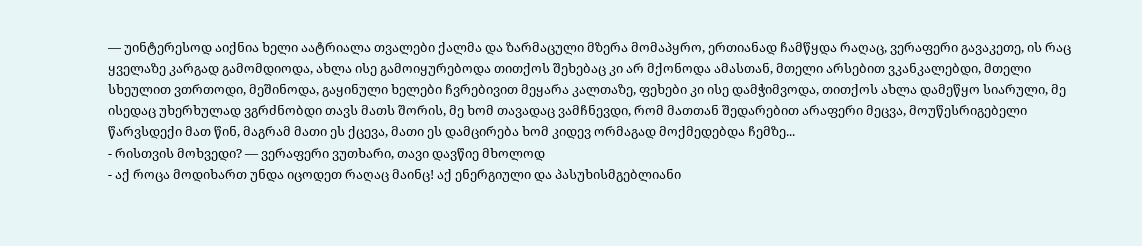— უინტერესოდ აიქნია ხელი აატრიალა თვალები ქალმა და ზარმაცული მზერა მომაპყრო, ერთიანად ჩამწყდა რაღაც, ვერაფერი გავაკეთე, ის რაც ყველაზე კარგად გამომდიოდა, ახლა ისე გამოიყურებოდა თითქოს შეხებაც კი არ მქონოდა ამასთან, მთელი არსებით ვკანკალებდი, მთელი სხეულით ვთრთოდი, მეშინოდა, გაყინული ხელები ჩვრებივით მეყარა კალთაზე, ფეხები კი ისე დამჭიმვოდა, თითქოს ახლა დამეწყო სიარული, მე ისედაც უხერხულად ვგრძნობდი თავს მათს შორის, მე ხომ თავადაც ვამჩნევდი, რომ მათთან შედარებით არაფერი მეცვა, მოუწესრიგებელი წარვსდექი მათ წინ, მაგრამ მათი ეს ქცევა, მათი ეს დამცირება ხომ კიდევ ორმაგად მოქმედებდა ჩემზე...
- რისთვის მოხვედი? — ვერაფერი ვუთხარი, თავი დავწიე მხოლოდ
- აქ როცა მოდიხართ უნდა იცოდეთ რაღაც მაინც! აქ ენერგიული და პასუხისმგებლიანი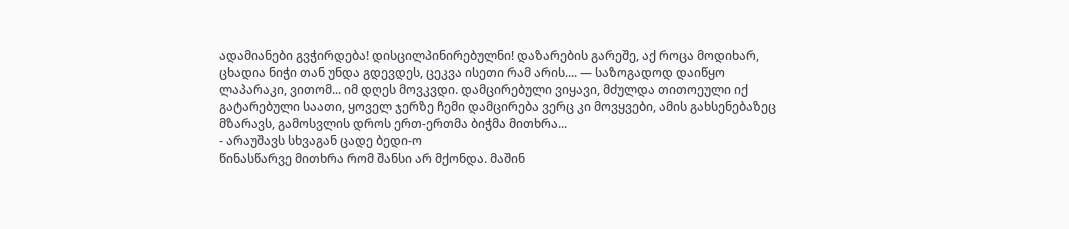ადამიანები გვჭირდება! დისცილპინირებულნი! დაზარების გარეშე, აქ როცა მოდიხარ, ცხადია ნიჭი თან უნდა გდევდეს, ცეკვა ისეთი რამ არის.... — საზოგადოდ დაიწყო ლაპარაკი, ვითომ... იმ დღეს მოვკვდი. დამცირებული ვიყავი, მძულდა თითოეული იქ გატარებული საათი, ყოველ ჯერზე ჩემი დამცირება ვერც კი მოვყვები, ამის გახსენებაზეც მზარავს, გამოსვლის დროს ერთ-ერთმა ბიჭმა მითხრა...
- არაუშავს სხვაგან ცადე ბედი-ო
წინასწარვე მითხრა რომ შანსი არ მქონდა. მაშინ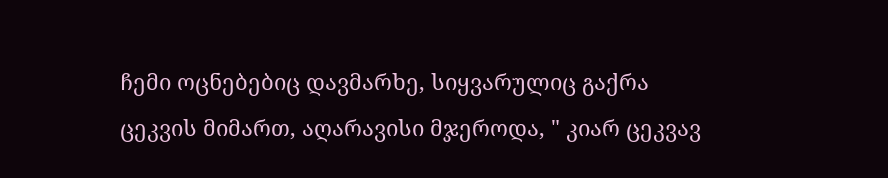ჩემი ოცნებებიც დავმარხე, სიყვარულიც გაქრა ცეკვის მიმართ, აღარავისი მჯეროდა, " კიარ ცეკვავ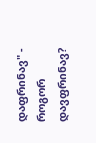დაფრინავ" - როგორ დავფრინავ?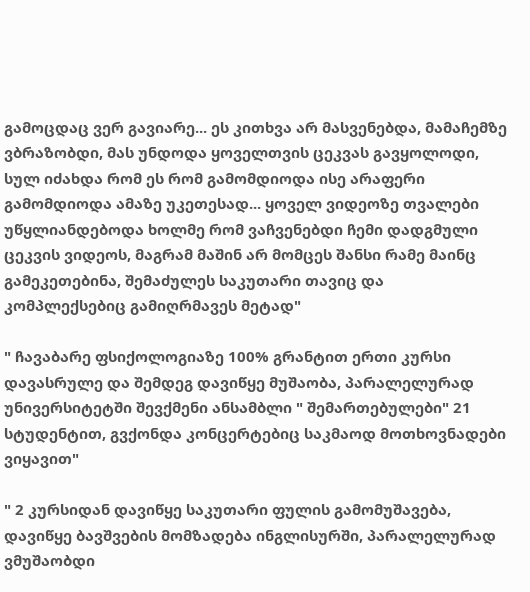გამოცდაც ვერ გავიარე... ეს კითხვა არ მასვენებდა, მამაჩემზე ვბრაზობდი, მას უნდოდა ყოველთვის ცეკვას გავყოლოდი, სულ იძახდა რომ ეს რომ გამომდიოდა ისე არაფერი გამომდიოდა ამაზე უკეთესად... ყოველ ვიდეოზე თვალები უწყლიანდებოდა ხოლმე რომ ვაჩვენებდი ჩემი დადგმული ცეკვის ვიდეოს, მაგრამ მაშინ არ მომცეს შანსი რამე მაინც გამეკეთებინა, შემაძულეს საკუთარი თავიც და კომპლექსებიც გამიღრმავეს მეტად"

" ჩავაბარე ფსიქოლოგიაზე 100% გრანტით ერთი კურსი დავასრულე და შემდეგ დავიწყე მუშაობა, პარალელურად უნივერსიტეტში შევქმენი ანსამბლი " შემართებულები" 21 სტუდენტით, გვქონდა კონცერტებიც საკმაოდ მოთხოვნადები ვიყავით"

" 2 კურსიდან დავიწყე საკუთარი ფულის გამომუშავება, დავიწყე ბავშვების მომზადება ინგლისურში, პარალელურად ვმუშაობდი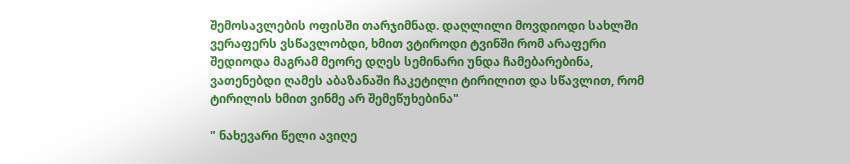შემოსავლების ოფისში თარჯიმნად. დაღლილი მოვდიოდი სახლში ვერაფერს ვსწავლობდი, ხმით ვტიროდი ტვინში რომ არაფერი შედიოდა მაგრამ მეორე დღეს სემინარი უნდა ჩამებარებინა, ვათენებდი ღამეს აბაზანაში ჩაკეტილი ტირილით და სწავლით, რომ ტირილის ხმით ვინმე არ შემეწუხებინა"

" ნახევარი წელი ავიღე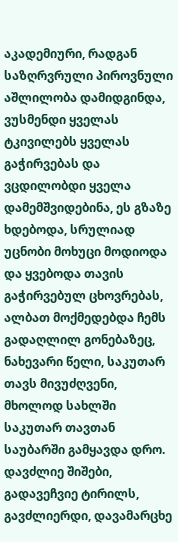აკადემიური, რადგან საზღრვრული პიროვნული აშლილობა დამიდგინდა, ვუსმენდი ყველას ტკივილებს ყველას გაჭირვებას და ვცდილობდი ყველა დამემშვიდებინა, ეს გზაზე ხდებოდა, სრულიად უცნობი მოხუცი მოდიოდა და ყვებოდა თავის გაჭირვებულ ცხოვრებას, ალბათ მოქმედებდა ჩემს გადაღლილ გონებაზეც, ნახევარი წელი, საკუთარ თავს მივუძღვენი, მხოლოდ სახლში საკუთარ თავთან საუბარში გამყავდა დრო. დავძლიე შიშები, გადავეჩვიე ტირილს, გავძლიერდი, დავამარცხე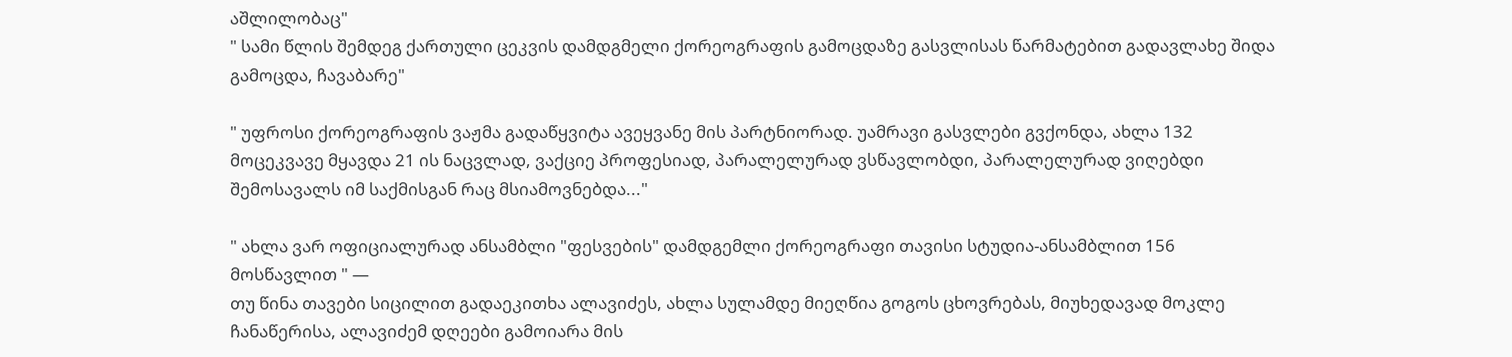აშლილობაც"
" სამი წლის შემდეგ ქართული ცეკვის დამდგმელი ქორეოგრაფის გამოცდაზე გასვლისას წარმატებით გადავლახე შიდა გამოცდა, ჩავაბარე"

" უფროსი ქორეოგრაფის ვაჟმა გადაწყვიტა ავეყვანე მის პარტნიორად. უამრავი გასვლები გვქონდა, ახლა 132 მოცეკვავე მყავდა 21 ის ნაცვლად, ვაქციე პროფესიად, პარალელურად ვსწავლობდი, პარალელურად ვიღებდი შემოსავალს იმ საქმისგან რაც მსიამოვნებდა..."

" ახლა ვარ ოფიციალურად ანსამბლი "ფესვების" დამდგემლი ქორეოგრაფი თავისი სტუდია-ანსამბლით 156 მოსწავლით " —
თუ წინა თავები სიცილით გადაეკითხა ალავიძეს, ახლა სულამდე მიეღწია გოგოს ცხოვრებას, მიუხედავად მოკლე ჩანაწერისა, ალავიძემ დღეები გამოიარა მის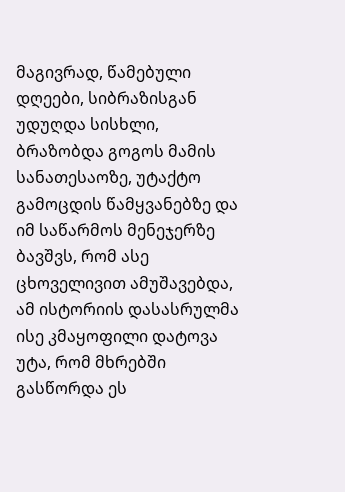მაგივრად, წამებული დღეები, სიბრაზისგან უდუღდა სისხლი, ბრაზობდა გოგოს მამის სანათესაოზე, უტაქტო გამოცდის წამყვანებზე და იმ საწარმოს მენეჯერზე ბავშვს, რომ ასე ცხოველივით ამუშავებდა, ამ ისტორიის დასასრულმა ისე კმაყოფილი დატოვა უტა, რომ მხრებში გასწორდა ეს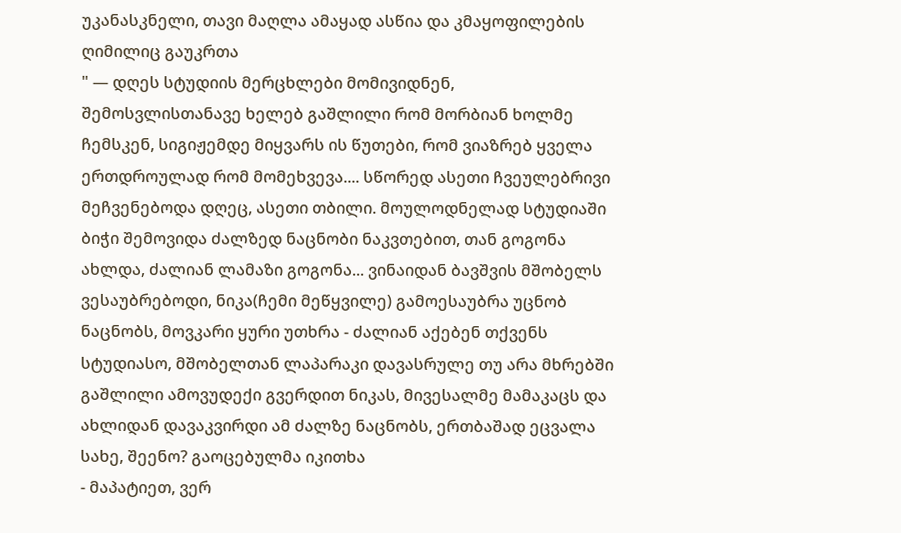უკანასკნელი, თავი მაღლა ამაყად ასწია და კმაყოფილების ღიმილიც გაუკრთა
" — დღეს სტუდიის მერცხლები მომივიდნენ, შემოსვლისთანავე ხელებ გაშლილი რომ მორბიან ხოლმე ჩემსკენ, სიგიჟემდე მიყვარს ის წუთები, რომ ვიაზრებ ყველა ერთდროულად რომ მომეხვევა.... სწორედ ასეთი ჩვეულებრივი მეჩვენებოდა დღეც, ასეთი თბილი. მოულოდნელად სტუდიაში ბიჭი შემოვიდა ძალზედ ნაცნობი ნაკვთებით, თან გოგონა ახლდა, ძალიან ლამაზი გოგონა... ვინაიდან ბავშვის მშობელს ვესაუბრებოდი, ნიკა(ჩემი მეწყვილე) გამოესაუბრა უცნობ ნაცნობს, მოვკარი ყური უთხრა - ძალიან აქებენ თქვენს სტუდიასო, მშობელთან ლაპარაკი დავასრულე თუ არა მხრებში გაშლილი ამოვუდექი გვერდით ნიკას, მივესალმე მამაკაცს და ახლიდან დავაკვირდი ამ ძალზე ნაცნობს, ერთბაშად ეცვალა სახე, შეენო? გაოცებულმა იკითხა
- მაპატიეთ, ვერ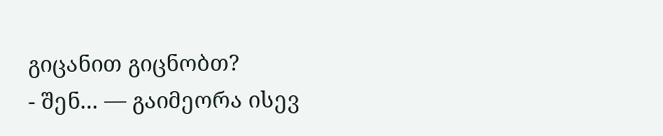გიცანით გიცნობთ?
- შენ... — გაიმეორა ისევ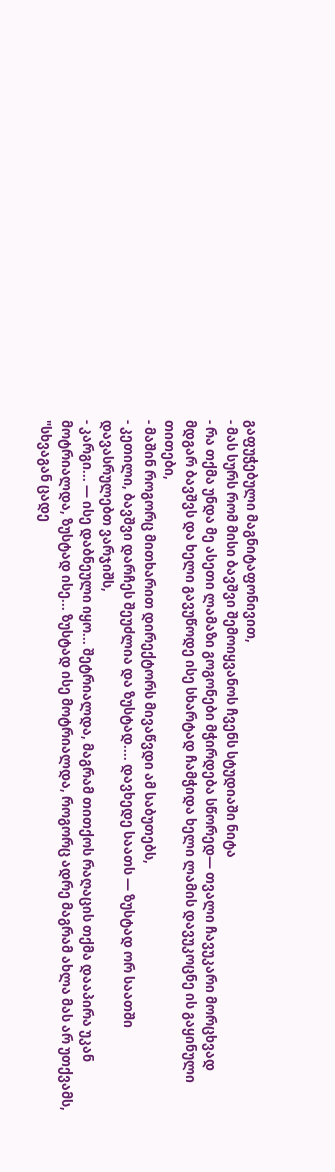გაფუჭებული მაგნიტაფონივით,
- მას სურს რომ მისი ბავშვი შემოიყვანოს ჩვენს სტუდიაში ნიტა
- რა თქმა უნდა მე ასეთი ლამაზი გოგონები მჭირდება სწორედ— თვალი ჩავუკარი მორცხვად მდგარ ბავშვს და ხელი გავუწოდე ისე სხარტად ჩამჭიდა ხელი ლამის დავუკოცნე ის გაყინული თითები,
- მაშინ როგორც მითხარით დირექტორს მივაწვდი ამ საბუთებს,
- კეთილი, ბავშვი დარჩეს შეუძლია და ზუსტად.... დავხედე საათს — ზუსტად ორ საათში დავასრულებთ ვარჯიშს,
- კარგი... — ისე დაბნეული იყო... შეტრიალდა, მაგრამ თითქოს რაღაცის თქმა დააპირა უკან მოტრიალდა, ზუსტად ისე... ზუსტად ისე მოტრიალდა, როგორც ადრე მაგრამ ახლა მას არ უთქვამს, "სხვაგან ცადე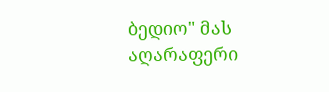ბედიო" მას აღარაფერი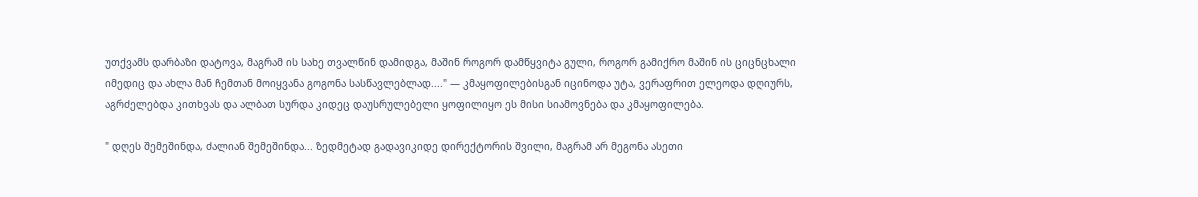უთქვამს დარბაზი დატოვა, მაგრამ ის სახე თვალწინ დამიდგა, მაშინ როგორ დამწყვიტა გული, როგორ გამიქრო მაშინ ის ციცნცხალი იმედიც და ახლა მან ჩემთან მოიყვანა გოგონა სასწავლებლად...." — კმაყოფილებისგან იცინოდა უტა, ვერაფრით ელეოდა დღიურს, აგრძელებდა კითხვას და ალბათ სურდა კიდეც დაუსრულებელი ყოფილიყო ეს მისი სიამოვნება და კმაყოფილება.

" დღეს შემეშინდა, ძალიან შემეშინდა... ზედმეტად გადავიკიდე დირექტორის შვილი, მაგრამ არ მეგონა ასეთი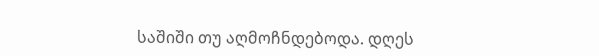საშიში თუ აღმოჩნდებოდა. დღეს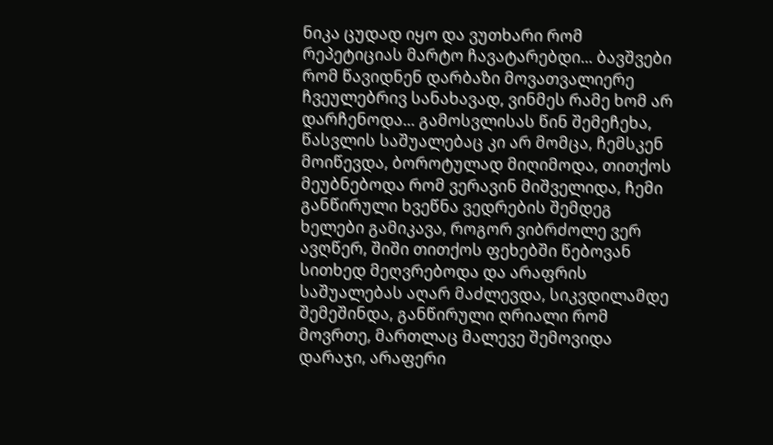ნიკა ცუდად იყო და ვუთხარი რომ რეპეტიციას მარტო ჩავატარებდი... ბავშვები რომ წავიდნენ დარბაზი მოვათვალიერე ჩვეულებრივ სანახავად, ვინმეს რამე ხომ არ დარჩენოდა... გამოსვლისას წინ შემეჩეხა, წასვლის საშუალებაც კი არ მომცა, ჩემსკენ მოიწევდა, ბოროტულად მიღიმოდა, თითქოს მეუბნებოდა რომ ვერავინ მიშველიდა, ჩემი განწირული ხვეწნა ვედრების შემდეგ ხელები გამიკავა, როგორ ვიბრძოლე ვერ ავღწერ, შიში თითქოს ფეხებში წებოვან სითხედ მეღვრებოდა და არაფრის საშუალებას აღარ მაძლევდა, სიკვდილამდე შემეშინდა, განწირული ღრიალი რომ მოვრთე, მართლაც მალევე შემოვიდა დარაჯი, არაფერი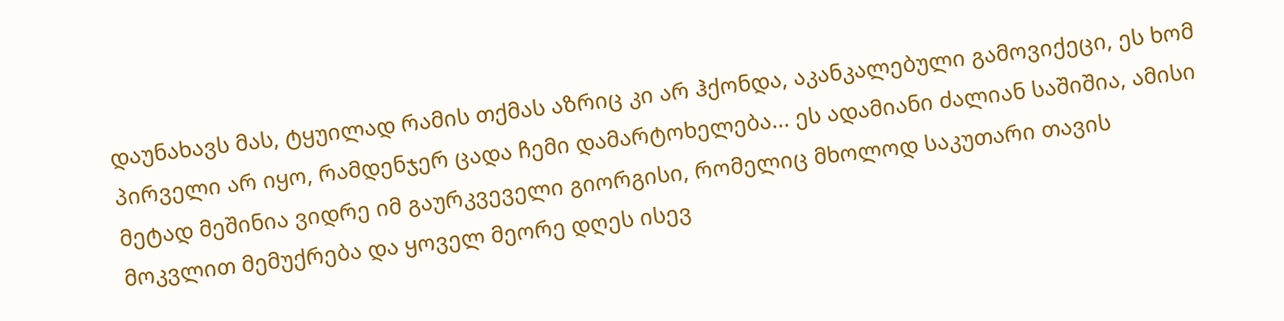დაუნახავს მას, ტყუილად რამის თქმას აზრიც კი არ ჰქონდა, აკანკალებული გამოვიქეცი, ეს ხომ პირველი არ იყო, რამდენჯერ ცადა ჩემი დამარტოხელება... ეს ადამიანი ძალიან საშიშია, ამისი მეტად მეშინია ვიდრე იმ გაურკვეველი გიორგისი, რომელიც მხოლოდ საკუთარი თავის მოკვლით მემუქრება და ყოველ მეორე დღეს ისევ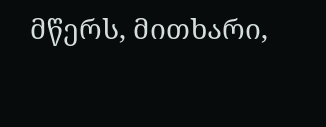მწერს, მითხარი,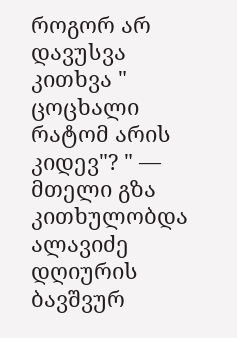როგორ არ დავუსვა კითხვა " ცოცხალი რატომ არის კიდევ"? " — მთელი გზა კითხულობდა ალავიძე დღიურის ბავშვურ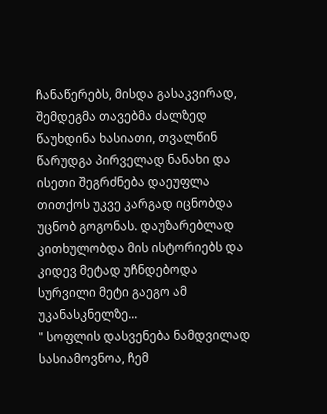ჩანაწერებს, მისდა გასაკვირად, შემდეგმა თავებმა ძალზედ წაუხდინა ხასიათი, თვალწინ წარუდგა პირველად ნანახი და ისეთი შეგრძნება დაეუფლა თითქოს უკვე კარგად იცნობდა უცნობ გოგონას. დაუზარებლად კითხულობდა მის ისტორიებს და კიდევ მეტად უჩნდებოდა სურვილი მეტი გაეგო ამ უკანასკნელზე...
" სოფლის დასვენება ნამდვილად სასიამოვნოა, ჩემ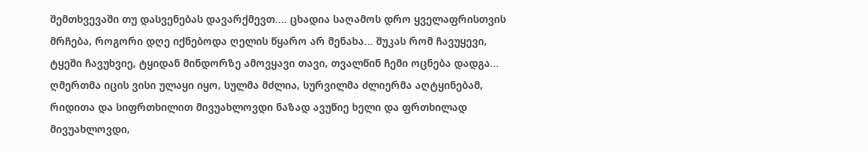შემთხვევაში თუ დასვენებას დავარქმევთ.... ცხადია საღამოს დრო ყველაფრისთვის მრჩება, როგორი დღე იქნებოდა ღელის წყარო არ მენახა... შუკას რომ ჩავუყევი, ტყეში ჩავუხვიე, ტყიდან მინდორზე ამოვყავი თავი, თვალწინ ჩემი ოცნება დადგა... ღმერთმა იცის ვისი ულაყი იყო, სულმა მძლია, სურვილმა ძლიერმა აღტყინებამ, რიდითა და სიფრთხილით მივუახლოვდი ნაზად ავუწიე ხელი და ფრთხილად მივუახლოვდი,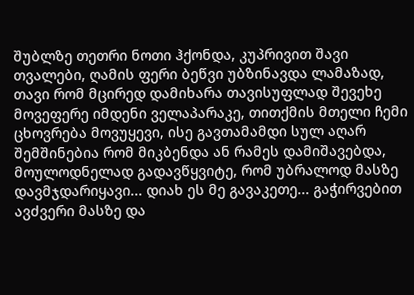შუბლზე თეთრი ნოთი ჰქონდა, კუპრივით შავი თვალები, ღამის ფერი ბეწვი უბზინავდა ლამაზად, თავი რომ მცირედ დამიხარა თავისუფლად შევეხე მოვეფერე იმდენი ველაპარაკე, თითქმის მთელი ჩემი ცხოვრება მოვუყევი, ისე გავთამამდი სულ აღარ შემშინებია რომ მიკბენდა ან რამეს დამიშავებდა, მოულოდნელად გადავწყვიტე, რომ უბრალოდ მასზე დავმჯდარიყავი... დიახ ეს მე გავაკეთე... გაჭირვებით ავძვერი მასზე და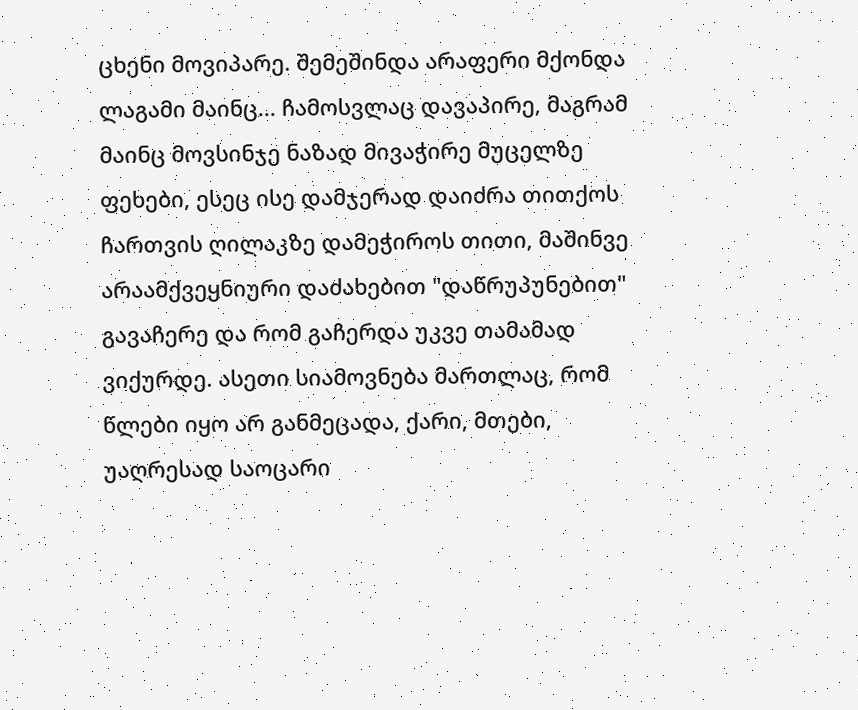ცხენი მოვიპარე. შემეშინდა არაფერი მქონდა ლაგამი მაინც... ჩამოსვლაც დავაპირე, მაგრამ მაინც მოვსინჯე ნაზად მივაჭირე მუცელზე ფეხები, ესეც ისე დამჯერად დაიძრა თითქოს ჩართვის ღილაკზე დამეჭიროს თითი, მაშინვე არაამქვეყნიური დაძახებით "დაწრუპუნებით" გავაჩერე და რომ გაჩერდა უკვე თამამად ვიქურდე. ასეთი სიამოვნება მართლაც, რომ წლები იყო არ განმეცადა, ქარი, მთები, უაღრესად საოცარი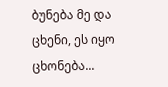ბუნება მე და ცხენი, ეს იყო ცხონება...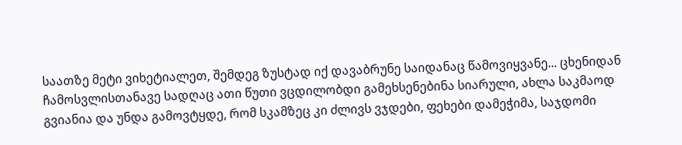საათზე მეტი ვიხეტიალეთ, შემდეგ ზუსტად იქ დავაბრუნე საიდანაც წამოვიყვანე... ცხენიდან ჩამოსვლისთანავე სადღაც ათი წუთი ვცდილობდი გამეხსენებინა სიარული, ახლა საკმაოდ გვიანია და უნდა გამოვტყდე, რომ სკამზეც კი ძლივს ვჯდები, ფეხები დამეჭიმა, საჯდომი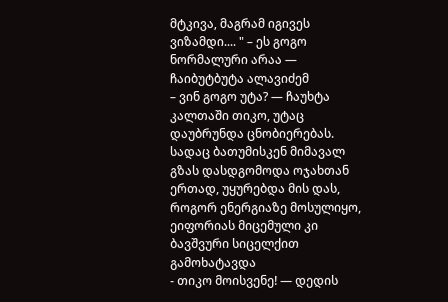მტკივა, მაგრამ იგივეს ვიზამდი.... " – ეს გოგო ნორმალური არაა — ჩაიბუტბუტა ალავიძემ
– ვინ გოგო უტა? — ჩაუხტა კალთაში თიკო, უტაც დაუბრუნდა ცნობიერებას. სადაც ბათუმისკენ მიმავალ გზას დასდგომოდა ოჯახთან ერთად, უყურებდა მის დას, როგორ ენერგიაზე მოსულიყო, ეიფორიას მიცემული კი ბავშვური სიცელქით გამოხატავდა
- თიკო მოისვენე! — დედის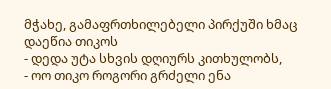მჭახე, გამაფრთხილებელი პირქუში ხმაც დაეწია თიკოს
- დედა უტა სხვის დღიურს კითხულობს,
- ოო თიკო როგორი გრძელი ენა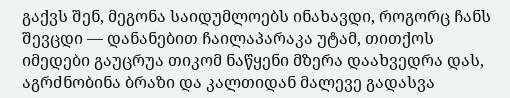გაქვს შენ, მეგონა საიდუმლოებს ინახავდი, როგორც ჩანს შევცდი — დანანებით ჩაილაპარაკა უტამ, თითქოს იმედები გაუცრუა თიკომ ნაწყენი მზერა დაახვედრა დას, აგრძნობინა ბრაზი და კალთიდან მალევე გადასვა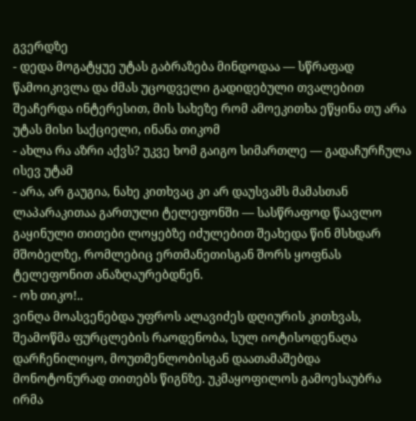გვერდზე
- დედა მოგატყუე უტას გაბრაზება მინდოდაა — სწრაფად წამოიკივლა და ძმას უცოდველი გადიდებული თვალებით შეაჩერდა ინტერესით, მის სახეზე რომ ამოეკითხა ეწყინა თუ არა უტას მისი საქციელი, ინანა თიკომ
- ახლა რა აზრი აქვს? უკვე ხომ გაიგო სიმართლე — გადაჩურჩულა ისევ უტამ
- არა, არ გაუგია, ნახე კითხვაც კი არ დაუსვამს მამასთან ლაპარაკითაა გართული ტელეფონში — სასწრაფოდ წაავლო გაყინული თითები ლოყებზე იძულებით შეახედა წინ მსხდარ მშობელზე, რომლებიც ერთმანეთისგან შორს ყოფნას ტელეფონით ანაზღაურებდნენ.
- ოხ თიკო!..
ვინღა მოასვენებდა უფროს ალავიძეს დღიურის კითხვას, შეამოწმა ფურცლების რაოდენობა, სულ იოტისოდენაღა დარჩენილიყო, მოუთმენლობისგან დაათამაშებდა მონოტონურად თითებს წიგნზე. უკმაყოფილოს გამოესაუბრა ირმა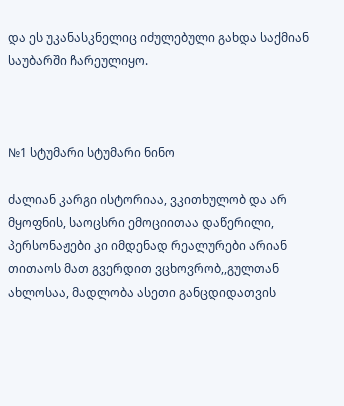და ეს უკანასკნელიც იძულებული გახდა საქმიან საუბარში ჩარეულიყო.



№1 სტუმარი სტუმარი ნინო

ძალიან კარგი ისტორიაა, ვკითხულობ და არ მყოფნის, საოცსრი ემოციითაა დაწერილი, პერსონაჟები კი იმდენად რეალურები არიან თითაოს მათ გვერდით ვცხოვრობ,,გულთან ახლოსაა, მადლობა ასეთი განცდიდათვის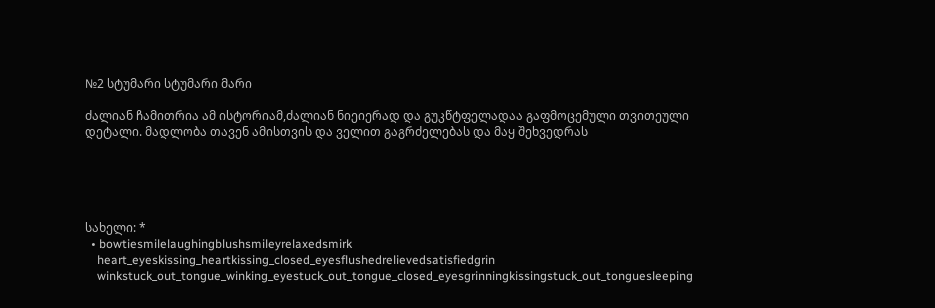№2 სტუმარი სტუმარი მარი

ძალიან ჩამითრია ამ ისტორიამ,ძალიან ნიეიერად და გუკწტფელადაა გაფმოცემული თვითეული დეტალი. მადლობა თავენ ამისთვის და ველით გაგრძელებას და მაყ შეხვედრას





სახელი: *
  • bowtiesmilelaughingblushsmileyrelaxedsmirk
    heart_eyeskissing_heartkissing_closed_eyesflushedrelievedsatisfiedgrin
    winkstuck_out_tongue_winking_eyestuck_out_tongue_closed_eyesgrinningkissingstuck_out_tonguesleeping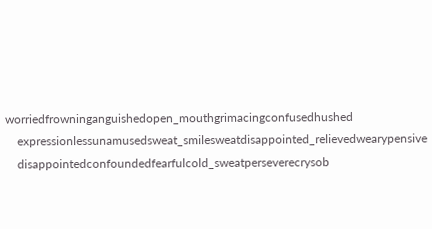worriedfrowninganguishedopen_mouthgrimacingconfusedhushed
    expressionlessunamusedsweat_smilesweatdisappointed_relievedwearypensive
    disappointedconfoundedfearfulcold_sweatperseverecrysob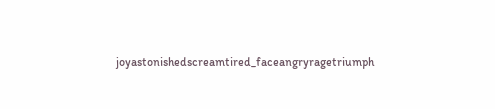joyastonishedscreamtired_faceangryragetriumph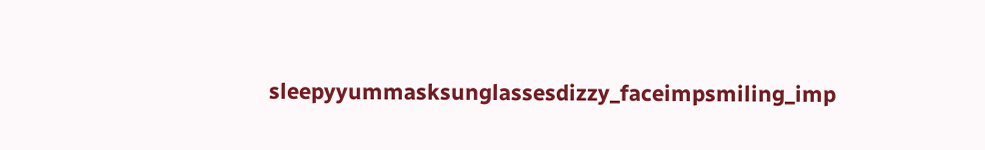sleepyyummasksunglassesdizzy_faceimpsmiling_imp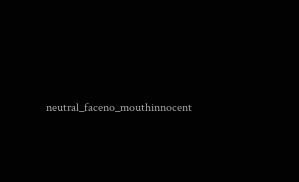neutral_faceno_mouthinnocent